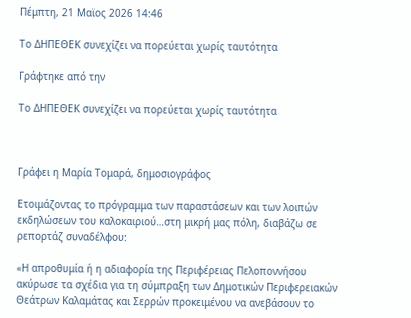Πέμπτη, 21 Μαϊος 2026 14:46

Το ΔΗΠΕΘΕΚ συνεχίζει να πορεύεται χωρίς ταυτότητα

Γράφτηκε από την

Το ΔΗΠΕΘΕΚ συνεχίζει να πορεύεται χωρίς ταυτότητα



Γράφει η Μαρία Τομαρά, δημοσιογράφος

Ετοιμάζοντας το πρόγραμμα των παραστάσεων και των λοιπών εκδηλώσεων του καλοκαιριού…στη μικρή μας πόλη, διαβάζω σε ρεπορτάζ συναδέλφου:

«Η απροθυμία ή η αδιαφορία της Περιφέρειας Πελοποννήσου ακύρωσε τα σχέδια για τη σύμπραξη των Δημοτικών Περιφερειακών Θεάτρων Καλαμάτας και Σερρών προκειμένου να ανεβάσουν το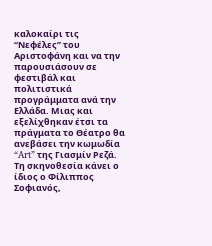καλοκαίρι τις “Νεφέλες” του Αριστοφάνη και να την παρουσιάσουν σε φεστιβάλ και πολιτιστικά προγράμματα ανά την Ελλάδα. Μιας και εξελίχθηκαν έτσι τα πράγματα το Θέατρο θα ανεβάσει την κωμωδία “Art” της Γιασμίν Ρεζά. Τη σκηνοθεσία κάνει ο ίδιος ο Φίλιππος Σοφιανός,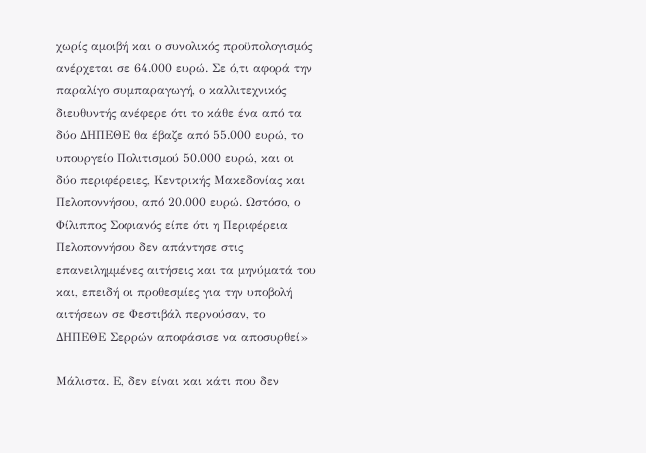χωρίς αμοιβή και ο συνολικός προϋπολογισμός ανέρχεται σε 64.000 ευρώ. Σε ό,τι αφορά την παραλίγο συμπαραγωγή, ο καλλιτεχνικός διευθυντής ανέφερε ότι το κάθε ένα από τα δύο ΔΗΠΕΘΕ θα έβαζε από 55.000 ευρώ, το υπουργείο Πολιτισμού 50.000 ευρώ, και οι δύο περιφέρειες, Κεντρικής Μακεδονίας και Πελοποννήσου, από 20.000 ευρώ. Ωστόσο, ο Φίλιππος Σοφιανός είπε ότι η Περιφέρεια Πελοποννήσου δεν απάντησε στις επανειλημμένες αιτήσεις και τα μηνύματά του και, επειδή οι προθεσμίες για την υποβολή αιτήσεων σε Φεστιβάλ περνούσαν, το ΔΗΠΕΘΕ Σερρών αποφάσισε να αποσυρθεί»

Μάλιστα. Ε, δεν είναι και κάτι που δεν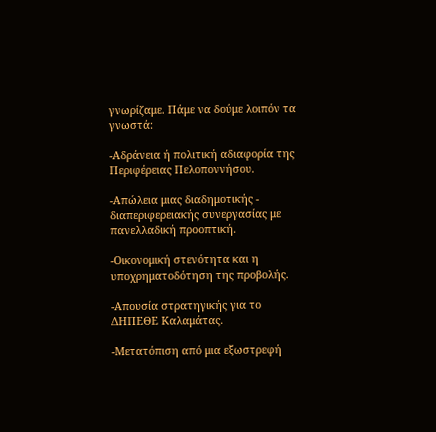γνωρίζαμε. Πάμε να δούμε λοιπόν τα γνωστά:

-Αδράνεια ή πολιτική αδιαφορία της Περιφέρειας Πελοποννήσου.

-Απώλεια μιας διαδημοτικής - διαπεριφερειακής συνεργασίας με πανελλαδική προοπτική.

-Οικονομική στενότητα και η υποχρηματοδότηση της προβολής.

-Απουσία στρατηγικής για το ΔΗΠΕΘΕ Καλαμάτας.

-Μετατόπιση από μια εξωστρεφή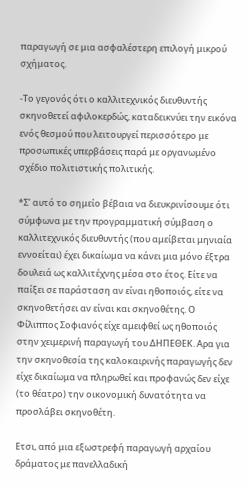παραγωγή σε μια ασφαλέστερη επιλογή μικρού σχήματος.

-Το γεγονός ότι ο καλλιτεχνικός διευθυντής σκηνοθετεί αφιλοκερδώς, καταδεικνύει την εικόνα ενός θεσμού που λειτουργεί περισσότερο με προσωπικές υπερβάσεις παρά με οργανωμένο σχέδιο πολιτιστικής πολιτικής.

*Σ’ αυτό το σημείο βέβαια να διευκρινίσουμε ότι σύμφωνα με την προγραμματική σύμβαση ο καλλιτεχνικός διευθυντής (που αμείβεται μηνιαία εννοείται) έχει δικαίωμα να κάνει μια μόνο έξτρα δουλειά ως καλλιτέχνης μέσα στο έτος. Είτε να παίξει σε παράσταση αν είναι ηθοποιός, είτε να σκηνοθετήσει αν είναι και σκηνοθέτης. Ο Φίλιππος Σοφιανός είχε αμειφθεί ως ηθοποιός στην χειμερινή παραγωγή του ΔΗΠΕΘΕΚ. Αρα για την σκηνοθεσία της καλοκαιρινής παραγωγής δεν είχε δικαίωμα να πληρωθεί και προφανώς δεν είχε (το θέατρο) την οικονομική δυνατότητα να προσλάβει σκηνοθέτη.

Ετσι, από μια εξωστρεφή παραγωγή αρχαίου δράματος με πανελλαδική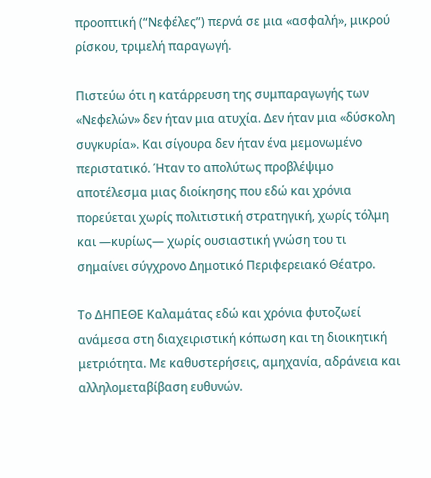προοπτική (“Νεφέλες”) περνά σε μια «ασφαλή», μικρού ρίσκου, τριμελή παραγωγή.

Πιστεύω ότι η κατάρρευση της συμπαραγωγής των «Νεφελών» δεν ήταν μια ατυχία. Δεν ήταν μια «δύσκολη συγκυρία». Και σίγουρα δεν ήταν ένα μεμονωμένο περιστατικό. Ήταν το απολύτως προβλέψιμο αποτέλεσμα μιας διοίκησης που εδώ και χρόνια πορεύεται χωρίς πολιτιστική στρατηγική, χωρίς τόλμη και —κυρίως— χωρίς ουσιαστική γνώση του τι σημαίνει σύγχρονο Δημοτικό Περιφερειακό Θέατρο.

Το ΔΗΠΕΘΕ Καλαμάτας εδώ και χρόνια φυτοζωεί ανάμεσα στη διαχειριστική κόπωση και τη διοικητική μετριότητα. Με καθυστερήσεις, αμηχανία, αδράνεια και αλληλομεταβίβαση ευθυνών.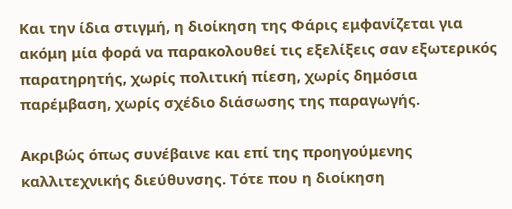Και την ίδια στιγμή, η διοίκηση της Φάρις εμφανίζεται για ακόμη μία φορά να παρακολουθεί τις εξελίξεις σαν εξωτερικός παρατηρητής, χωρίς πολιτική πίεση, χωρίς δημόσια παρέμβαση, χωρίς σχέδιο διάσωσης της παραγωγής.

Ακριβώς όπως συνέβαινε και επί της προηγούμενης καλλιτεχνικής διεύθυνσης. Τότε που η διοίκηση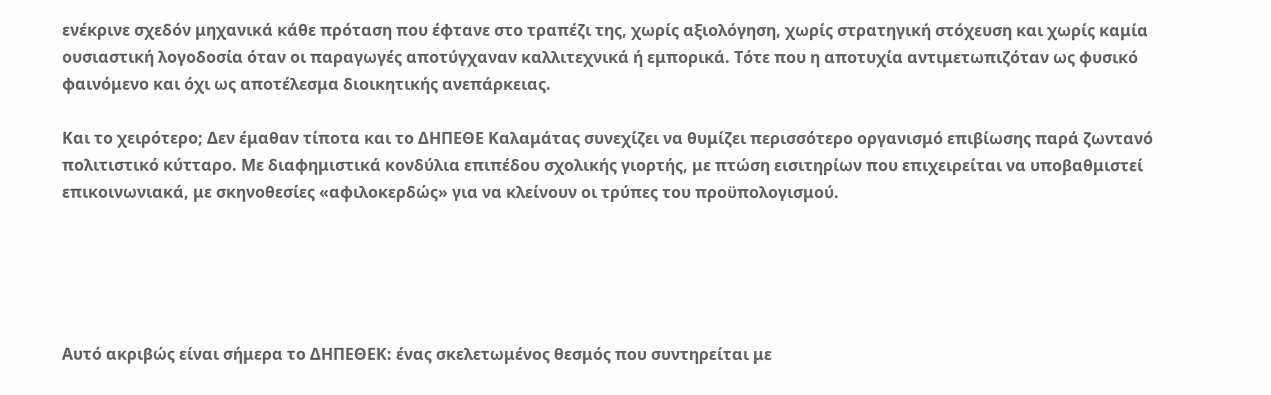ενέκρινε σχεδόν μηχανικά κάθε πρόταση που έφτανε στο τραπέζι της, χωρίς αξιολόγηση, χωρίς στρατηγική στόχευση και χωρίς καμία ουσιαστική λογοδοσία όταν οι παραγωγές αποτύγχαναν καλλιτεχνικά ή εμπορικά. Τότε που η αποτυχία αντιμετωπιζόταν ως φυσικό φαινόμενο και όχι ως αποτέλεσμα διοικητικής ανεπάρκειας.

Και το χειρότερο; Δεν έμαθαν τίποτα και το ΔΗΠΕΘΕ Καλαμάτας συνεχίζει να θυμίζει περισσότερο οργανισμό επιβίωσης παρά ζωντανό πολιτιστικό κύτταρο. Με διαφημιστικά κονδύλια επιπέδου σχολικής γιορτής, με πτώση εισιτηρίων που επιχειρείται να υποβαθμιστεί επικοινωνιακά, με σκηνοθεσίες «αφιλοκερδώς» για να κλείνουν οι τρύπες του προϋπολογισμού.





Αυτό ακριβώς είναι σήμερα το ΔΗΠΕΘΕΚ: ένας σκελετωμένος θεσμός που συντηρείται με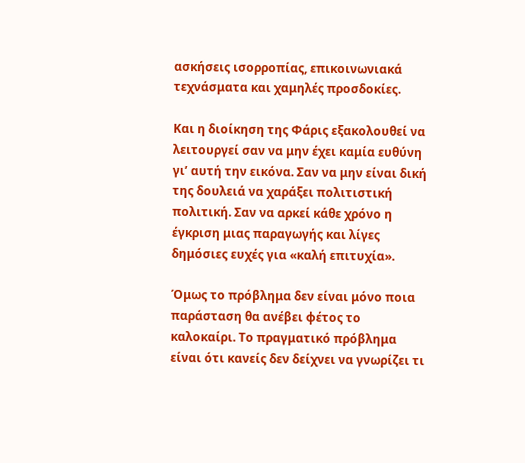ασκήσεις ισορροπίας, επικοινωνιακά τεχνάσματα και χαμηλές προσδοκίες.

Και η διοίκηση της Φάρις εξακολουθεί να λειτουργεί σαν να μην έχει καμία ευθύνη γι’ αυτή την εικόνα. Σαν να μην είναι δική της δουλειά να χαράξει πολιτιστική πολιτική. Σαν να αρκεί κάθε χρόνο η έγκριση μιας παραγωγής και λίγες δημόσιες ευχές για «καλή επιτυχία».

Όμως το πρόβλημα δεν είναι μόνο ποια παράσταση θα ανέβει φέτος το καλοκαίρι. Το πραγματικό πρόβλημα είναι ότι κανείς δεν δείχνει να γνωρίζει τι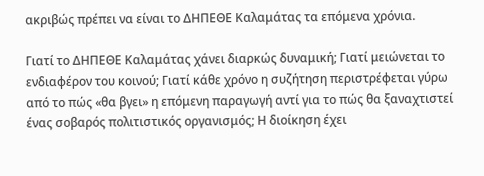ακριβώς πρέπει να είναι το ΔΗΠΕΘΕ Καλαμάτας τα επόμενα χρόνια.

Γιατί το ΔΗΠΕΘΕ Καλαμάτας χάνει διαρκώς δυναμική; Γιατί μειώνεται το ενδιαφέρον του κοινού; Γιατί κάθε χρόνο η συζήτηση περιστρέφεται γύρω από το πώς «θα βγει» η επόμενη παραγωγή αντί για το πώς θα ξαναχτιστεί ένας σοβαρός πολιτιστικός οργανισμός; Η διοίκηση έχει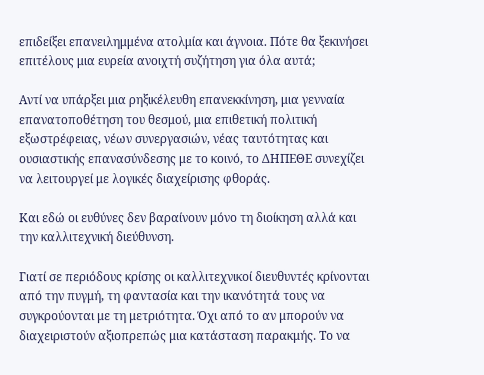επιδείξει επανειλημμένα ατολμία και άγνοια. Πότε θα ξεκινήσει επιτέλους μια ευρεία ανοιχτή συζήτηση για όλα αυτά;

Αντί να υπάρξει μια ρηξικέλευθη επανεκκίνηση, μια γενναία επανατοποθέτηση του θεσμού, μια επιθετική πολιτική εξωστρέφειας, νέων συνεργασιών, νέας ταυτότητας και ουσιαστικής επανασύνδεσης με το κοινό, το ΔΗΠΕΘΕ συνεχίζει να λειτουργεί με λογικές διαχείρισης φθοράς.

Και εδώ οι ευθύνες δεν βαραίνουν μόνο τη διοίκηση αλλά και την καλλιτεχνική διεύθυνση.

Γιατί σε περιόδους κρίσης οι καλλιτεχνικοί διευθυντές κρίνονται από την πυγμή, τη φαντασία και την ικανότητά τους να συγκρούονται με τη μετριότητα. Όχι από το αν μπορούν να διαχειριστούν αξιοπρεπώς μια κατάσταση παρακμής. Το να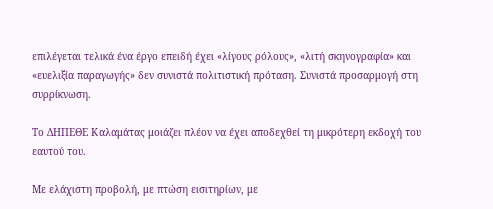επιλέγεται τελικά ένα έργο επειδή έχει «λίγους ρόλους», «λιτή σκηνογραφία» και «ευελιξία παραγωγής» δεν συνιστά πολιτιστική πρόταση. Συνιστά προσαρμογή στη συρρίκνωση.

Το ΔΗΠΕΘΕ Καλαμάτας μοιάζει πλέον να έχει αποδεχθεί τη μικρότερη εκδοχή του εαυτού του.

Με ελάχιστη προβολή, με πτώση εισιτηρίων, με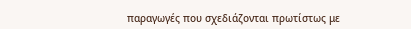παραγωγές που σχεδιάζονται πρωτίστως με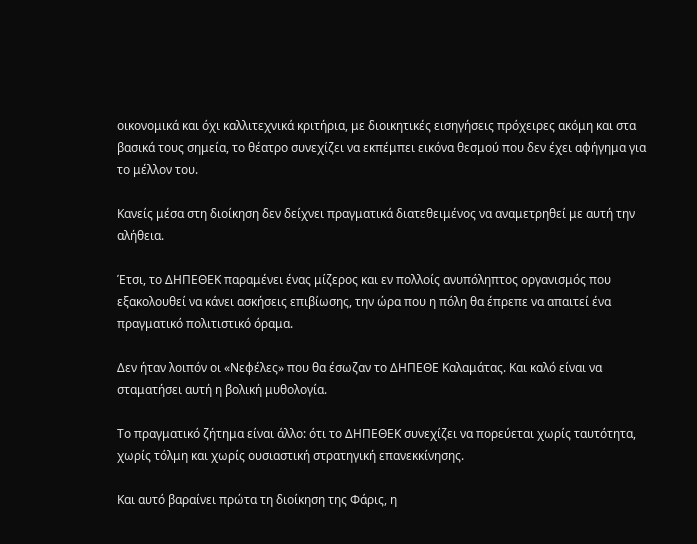οικονομικά και όχι καλλιτεχνικά κριτήρια, με διοικητικές εισηγήσεις πρόχειρες ακόμη και στα βασικά τους σημεία, το θέατρο συνεχίζει να εκπέμπει εικόνα θεσμού που δεν έχει αφήγημα για το μέλλον του.

Κανείς μέσα στη διοίκηση δεν δείχνει πραγματικά διατεθειμένος να αναμετρηθεί με αυτή την αλήθεια.

Έτσι, το ΔΗΠΕΘΕΚ παραμένει ένας μίζερος και εν πολλοίς ανυπόληπτος οργανισμός που εξακολουθεί να κάνει ασκήσεις επιβίωσης, την ώρα που η πόλη θα έπρεπε να απαιτεί ένα πραγματικό πολιτιστικό όραμα.

Δεν ήταν λοιπόν οι «Νεφέλες» που θα έσωζαν το ΔΗΠΕΘΕ Καλαμάτας. Και καλό είναι να σταματήσει αυτή η βολική μυθολογία.

Το πραγματικό ζήτημα είναι άλλο: ότι το ΔΗΠΕΘΕΚ συνεχίζει να πορεύεται χωρίς ταυτότητα, χωρίς τόλμη και χωρίς ουσιαστική στρατηγική επανεκκίνησης.

Και αυτό βαραίνει πρώτα τη διοίκηση της Φάρις, η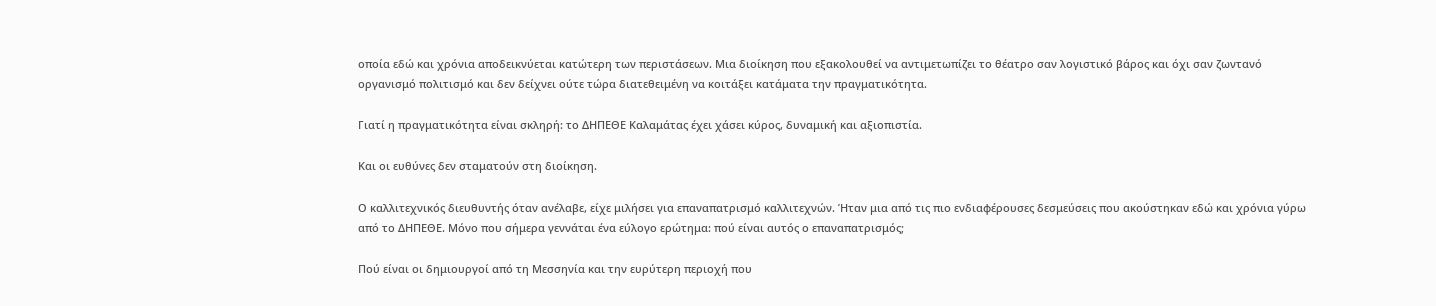οποία εδώ και χρόνια αποδεικνύεται κατώτερη των περιστάσεων. Μια διοίκηση που εξακολουθεί να αντιμετωπίζει το θέατρο σαν λογιστικό βάρος και όχι σαν ζωντανό οργανισμό πολιτισμό και δεν δείχνει ούτε τώρα διατεθειμένη να κοιτάξει κατάματα την πραγματικότητα.

Γιατί η πραγματικότητα είναι σκληρή: το ΔΗΠΕΘΕ Καλαμάτας έχει χάσει κύρος, δυναμική και αξιοπιστία.

Και οι ευθύνες δεν σταματούν στη διοίκηση.

Ο καλλιτεχνικός διευθυντής όταν ανέλαβε, είχε μιλήσει για επαναπατρισμό καλλιτεχνών. Ήταν μια από τις πιο ενδιαφέρουσες δεσμεύσεις που ακούστηκαν εδώ και χρόνια γύρω από το ΔΗΠΕΘΕ. Μόνο που σήμερα γεννάται ένα εύλογο ερώτημα: πού είναι αυτός ο επαναπατρισμός;

Πού είναι οι δημιουργοί από τη Μεσσηνία και την ευρύτερη περιοχή που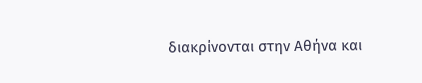διακρίνονται στην Αθήνα και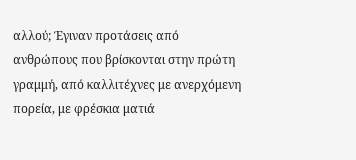αλλού; Έγιναν προτάσεις από ανθρώπους που βρίσκονται στην πρώτη γραμμή, από καλλιτέχνες με ανερχόμενη πορεία, με φρέσκια ματιά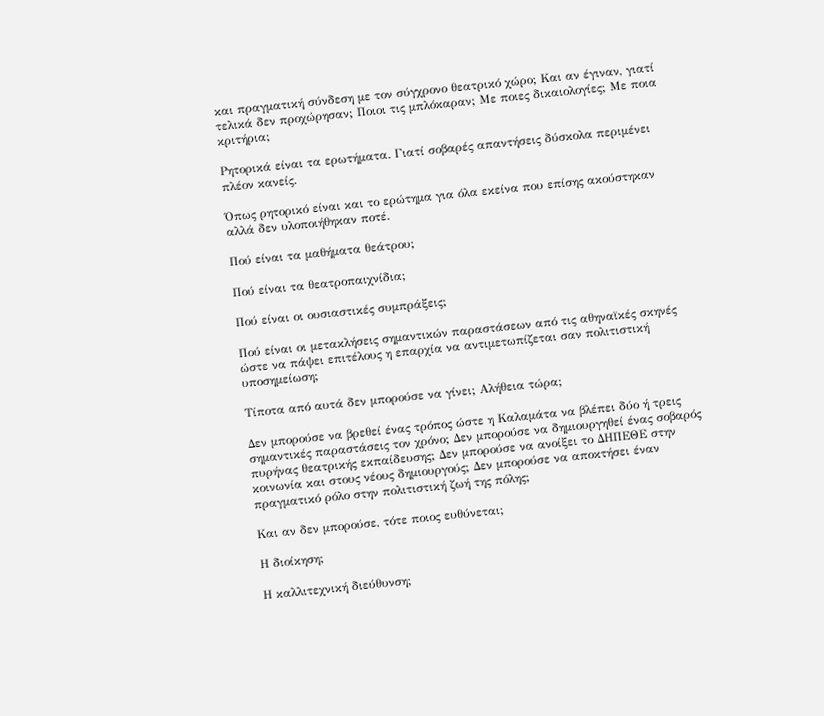και πραγματική σύνδεση με τον σύγχρονο θεατρικό χώρο; Και αν έγιναν, γιατί τελικά δεν προχώρησαν; Ποιοι τις μπλόκαραν; Με ποιες δικαιολογίες; Με ποια κριτήρια;

Ρητορικά είναι τα ερωτήματα. Γιατί σοβαρές απαντήσεις δύσκολα περιμένει πλέον κανείς.

Όπως ρητορικό είναι και το ερώτημα για όλα εκείνα που επίσης ακούστηκαν αλλά δεν υλοποιήθηκαν ποτέ.

Πού είναι τα μαθήματα θεάτρου;

Πού είναι τα θεατροπαιχνίδια;

Πού είναι οι ουσιαστικές συμπράξεις;

Πού είναι οι μετακλήσεις σημαντικών παραστάσεων από τις αθηναϊκές σκηνές ώστε να πάψει επιτέλους η επαρχία να αντιμετωπίζεται σαν πολιτιστική υποσημείωση;

Τίποτα από αυτά δεν μπορούσε να γίνει; Αλήθεια τώρα;

Δεν μπορούσε να βρεθεί ένας τρόπος ώστε η Καλαμάτα να βλέπει δύο ή τρεις σημαντικές παραστάσεις τον χρόνο; Δεν μπορούσε να δημιουργηθεί ένας σοβαρός πυρήνας θεατρικής εκπαίδευσης; Δεν μπορούσε να ανοίξει το ΔΗΠΕΘΕ στην κοινωνία και στους νέους δημιουργούς; Δεν μπορούσε να αποκτήσει έναν πραγματικό ρόλο στην πολιτιστική ζωή της πόλης;

Και αν δεν μπορούσε, τότε ποιος ευθύνεται;

Η διοίκηση;

Η καλλιτεχνική διεύθυνση;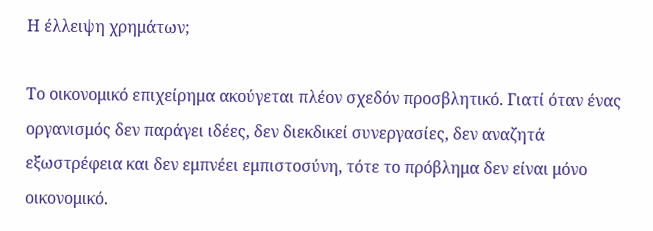Η έλλειψη χρημάτων;

Το οικονομικό επιχείρημα ακούγεται πλέον σχεδόν προσβλητικό. Γιατί όταν ένας οργανισμός δεν παράγει ιδέες, δεν διεκδικεί συνεργασίες, δεν αναζητά εξωστρέφεια και δεν εμπνέει εμπιστοσύνη, τότε το πρόβλημα δεν είναι μόνο οικονομικό.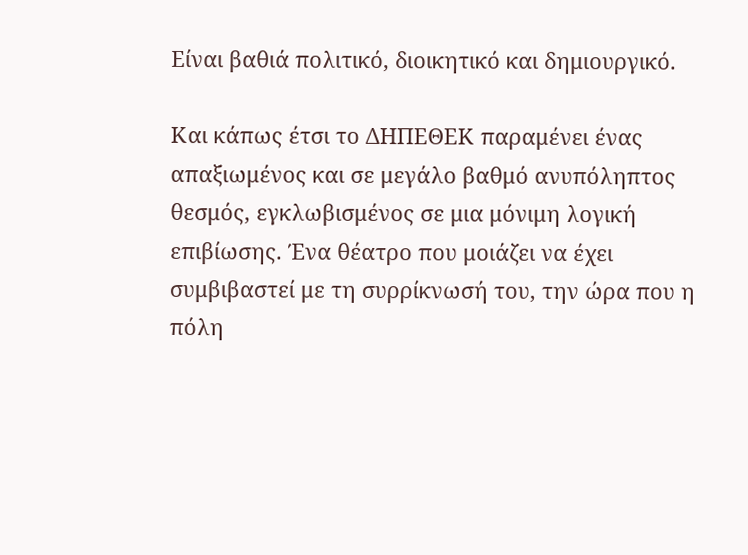Είναι βαθιά πολιτικό, διοικητικό και δημιουργικό.

Και κάπως έτσι το ΔΗΠΕΘΕΚ παραμένει ένας απαξιωμένος και σε μεγάλο βαθμό ανυπόληπτος θεσμός, εγκλωβισμένος σε μια μόνιμη λογική επιβίωσης. Ένα θέατρο που μοιάζει να έχει συμβιβαστεί με τη συρρίκνωσή του, την ώρα που η πόλη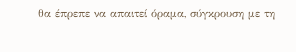θα έπρεπε να απαιτεί όραμα, σύγκρουση με τη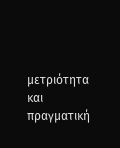μετριότητα και πραγματική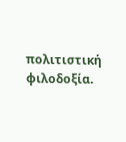πολιτιστική φιλοδοξία.